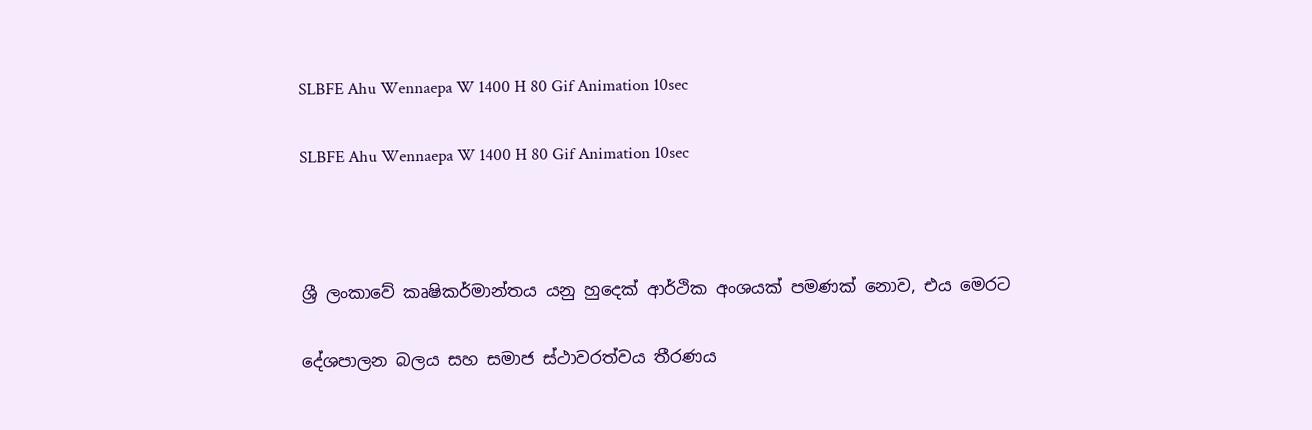SLBFE Ahu Wennaepa W 1400 H 80 Gif Animation 10sec

SLBFE Ahu Wennaepa W 1400 H 80 Gif Animation 10sec



ශ්‍රී ලංකාවේ කෘෂිකර්මාන්තය යනු හුදෙක් ආර්ථික අංශයක් පමණක් නොව, එය මෙරට

දේශපාලන බලය සහ සමාජ ස්ථාවරත්වය තීරණය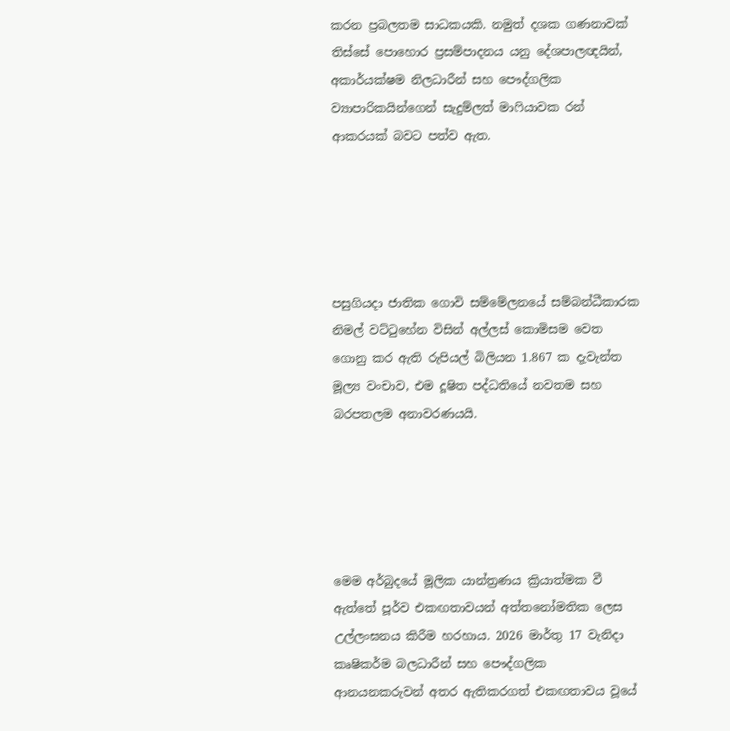කරන ප්‍රබලතම සාධකයකි. නමුත් දශක ගණනාවක් තිස්සේ පොහොර ප්‍රසම්පාදනය යනු දේශපාලඥයින්, අකාර්යක්ෂම නිලධාරීන් සහ පෞද්ගලික ව්‍යාපාරිකයින්ගෙන් සැදුම්ලත් මාෆියාවක රන් ආකරයක් බවට පත්ව ඇත.





පසුගියදා ජාතික ගොවි සම්මේලනයේ සම්බන්ධීකාරක නිමල් වට්ටුහේන විසින් අල්ලස් කොමිසම වෙත ගොනු කර ඇති රුපියල් බිලියන 1.867 ක දැවැන්ත මූල්‍ය වංචාව, එම දූෂිත පද්ධතියේ නවතම සහ බරපතලම අනාවරණයයි.





මෙම අර්බුදයේ මූලික යාන්ත්‍රණය ක්‍රියාත්මක වී ඇත්තේ පූර්ව එකඟතාවයන් අත්තනෝමතික ලෙස උල්ලංඝනය කිරීම හරහාය. 2026 මාර්තු 17 වැනිදා කෘෂිකර්ම බලධාරීන් සහ පෞද්ගලික ආනයනකරුවන් අතර ඇතිකරගත් එකඟතාවය වූයේ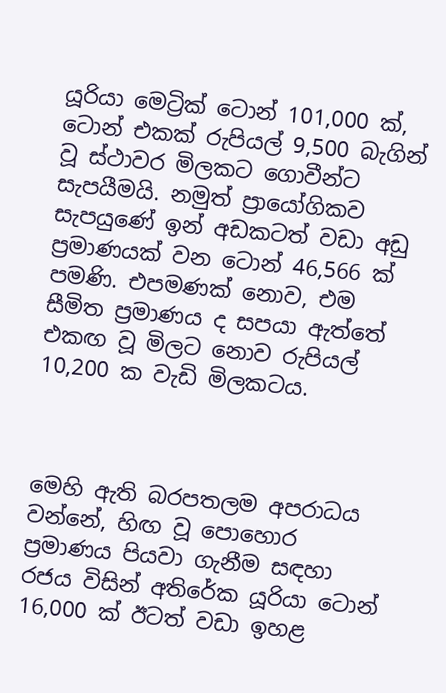යූරියා මෙට්‍රික් ටොන් 101,000 ක්, ටොන් එකක් රුපියල් 9,500 බැගින් වූ ස්ථාවර මිලකට ගොවීන්ට සැපයීමයි. නමුත් ප්‍රායෝගිකව සැපයුණේ ඉන් අඩකටත් වඩා අඩු ප්‍රමාණයක් වන ටොන් 46,566 ක් පමණි. එපමණක් නොව, එම සීමිත ප්‍රමාණය ද සපයා ඇත්තේ එකඟ වූ මිලට නොව රුපියල් 10,200 ක වැඩි මිලකටය.



මෙහි ඇති බරපතලම අපරාධය වන්නේ, හිඟ වූ පොහොර ප්‍රමාණය පියවා ගැනීම සඳහා රජය විසින් අතිරේක යූරියා ටොන් 16,000 ක් ඊටත් වඩා ඉහළ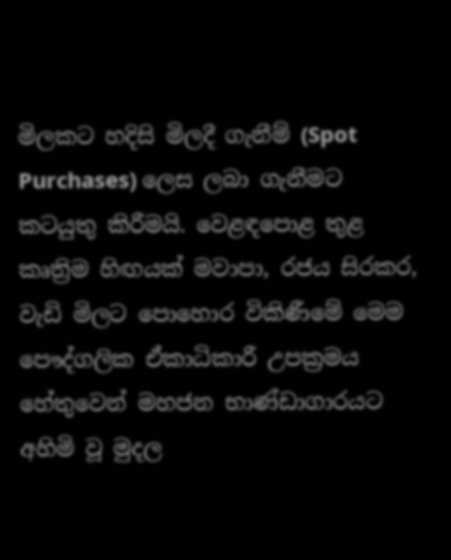මිලකට හදිසි මිලදී ගැනීම් (Spot Purchases) ලෙස ලබා ගැනීමට කටයුතු කිරීමයි. වෙළඳපොළ තුළ කෘත්‍රිම හිඟයක් මවාපා, රජය සිරකර, වැඩි මිලට පොහොර විකිණීමේ මෙම පෞද්ගලික ඒකාධිකාරී උපක්‍රමය හේතුවෙන් මහජන භාණ්ඩාගාරයට අහිමි වූ මුදල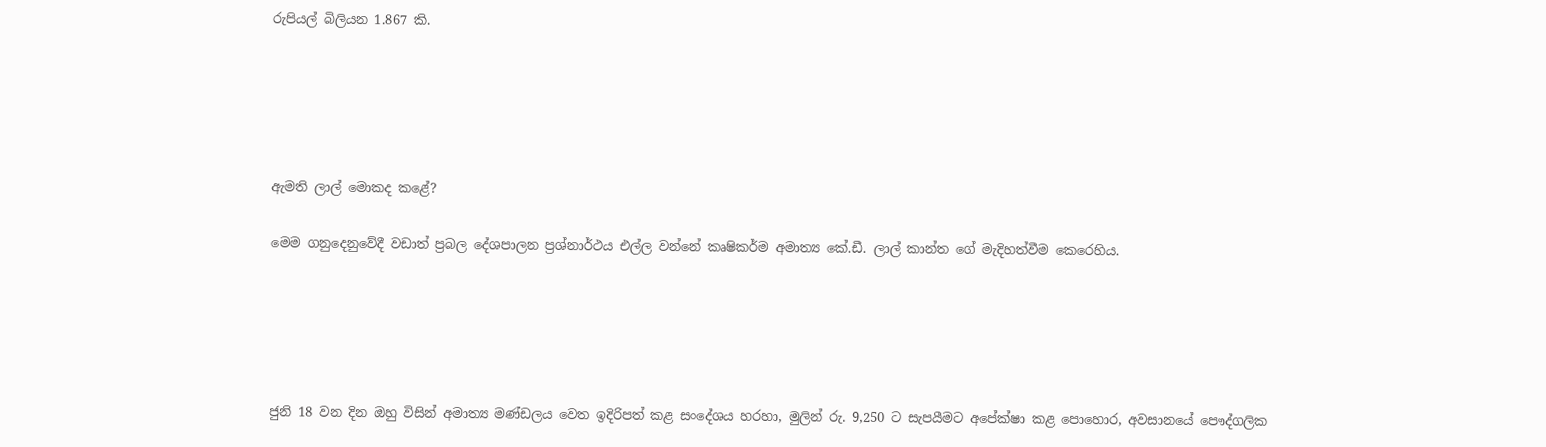රුපියල් බිලියන 1.867 කි.





ඇමති ලාල් මොකද කළේ?

මෙම ගනුදෙනුවේදී වඩාත් ප්‍රබල දේශපාලන ප්‍රශ්නාර්ථය එල්ල වන්නේ කෘෂිකර්ම අමාත්‍ය කේ.ඩී. ලාල් කාන්ත ගේ මැදිහත්වීම කෙරෙහිය.





ජුනි 18 වන දින ඔහු විසින් අමාත්‍ය මණ්ඩලය වෙත ඉදිරිපත් කළ සංදේශය හරහා, මුලින් රු. 9,250 ට සැපයීමට අපේක්ෂා කළ පොහොර, අවසානයේ පෞද්ගලික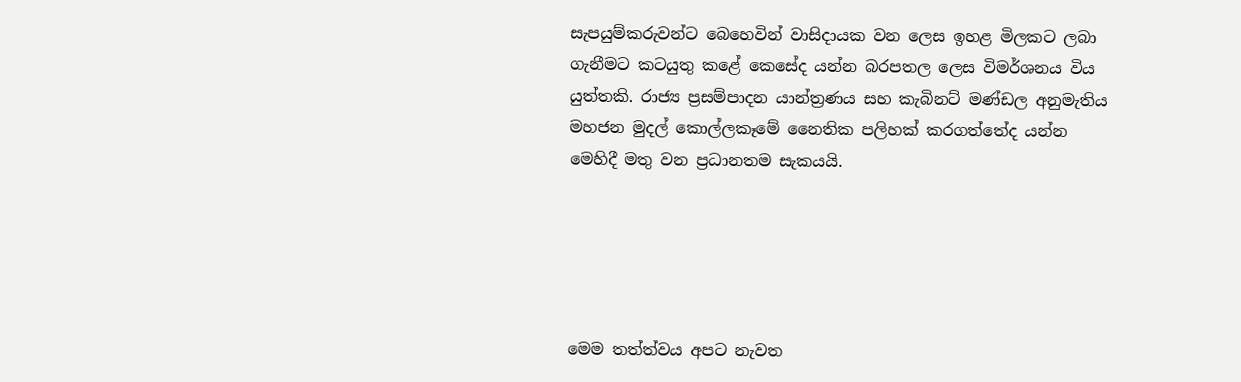සැපයුම්කරුවන්ට බෙහෙවින් වාසිදායක වන ලෙස ඉහළ මිලකට ලබා ගැනීමට කටයුතු කළේ කෙසේද යන්න බරපතල ලෙස විමර්ශනය විය යුත්තකි. රාජ්‍ය ප්‍රසම්පාදන යාන්ත්‍රණය සහ කැබිනට් මණ්ඩල අනුමැතිය මහජන මුදල් කොල්ලකෑමේ නෛතික පලිහක් කරගත්තේද යන්න මෙහිදී මතු වන ප්‍රධානතම සැකයයි.





මෙම තත්ත්වය අපට නැවත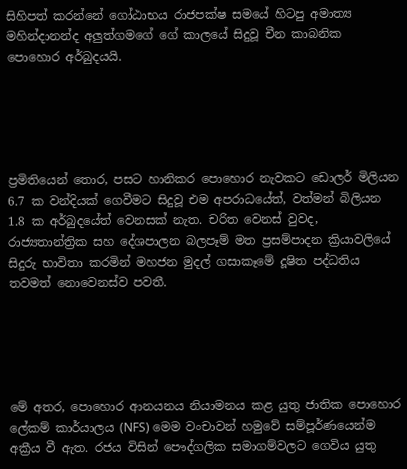සිහිපත් කරන්නේ ගෝඨාභය රාජපක්ෂ සමයේ හිටපු අමාත්‍ය මහින්දානන්ද අලුත්ගමගේ ගේ කාලයේ සිදුවූ චීන කාබනික පොහොර අර්බුදයයි.





ප්‍රමිතියෙන් තොර, පසට හානිකර පොහොර නැවකට ඩොලර් මිලියන 6.7 ක වන්දියක් ගෙවීමට සිදුවූ එම අපරාධයේත්, වත්මන් බිලියන 1.8 ක අර්බුදයේත් වෙනසක් නැත. චරිත වෙනස් වුවද, රාජ්‍යතාන්ත්‍රික සහ දේශපාලන බලපෑම් මත ප්‍රසම්පාදන ක්‍රියාවලියේ සිදුරු භාවිතා කරමින් මහජන මුදල් ගසාකෑමේ දූෂිත පද්ධතිය තවමත් නොවෙනස්ව පවතී.





මේ අතර, පොහොර ආනයනය නියාමනය කළ යුතු ජාතික පොහොර ලේකම් කාර්යාලය (NFS) මෙම වංචාවන් හමුවේ සම්පූර්ණයෙන්ම අක්‍රීය වී ඇත. රජය විසින් පෞද්ගලික සමාගම්වලට ගෙවිය යුතු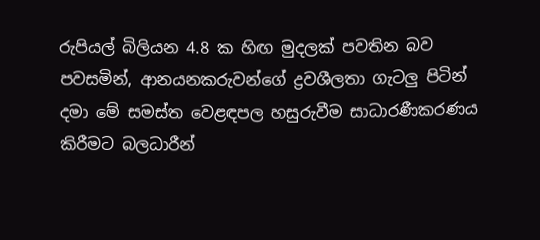රුපියල් බිලියන 4.8 ක හිඟ මුදලක් පවතින බව පවසමින්, ආනයනකරුවන්ගේ ද්‍රවශීලතා ගැටලු පිටින් දමා මේ සමස්ත වෙළඳපල හසුරුවීම සාධාරණීකරණය කිරීමට බලධාරීන්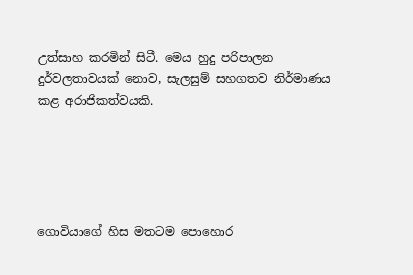උත්සාහ කරමින් සිටී. මෙය හුදු පරිපාලන දුර්වලතාවයක් නොව, සැලසුම් සහගතව නිර්මාණය කළ අරාජිකත්වයකි.





ගොවියාගේ හිස මතටම පොහොර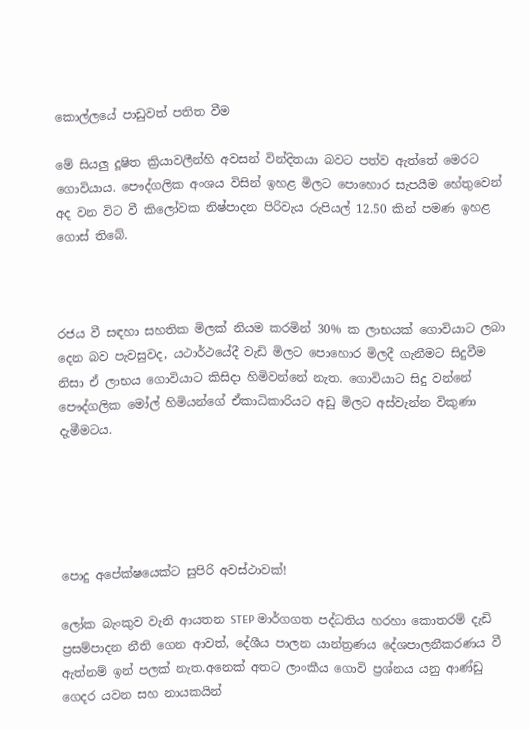කොල්ලයේ පාඩුවත් පතිත වීම

මේ සියලු දූෂිත ක්‍රියාවලීන්හි අවසන් වින්දිතයා බවට පත්ව ඇත්තේ මෙරට ගොවියාය. පෞද්ගලික අංශය විසින් ඉහළ මිලට පොහොර සැපයීම හේතුවෙන් අද වන විට වී කිලෝවක නිෂ්පාදන පිරිවැය රුපියල් 12.50 කින් පමණ ඉහළ ගොස් තිබේ.



රජය වී සඳහා සහතික මිලක් නියම කරමින් 30% ක ලාභයක් ගොවියාට ලබා දෙන බව පැවසුවද, යථාර්ථයේදී වැඩි මිලට පොහොර මිලදී ගැනීමට සිදුවීම නිසා ඒ ලාභය ගොවියාට කිසිදා හිමිවන්නේ නැත. ගොවියාට සිදු වන්නේ පෞද්ගලික මෝල් හිමියන්ගේ ඒකාධිකාරියට අඩු මිලට අස්වැන්න විකුණා දැමීමටය.





පොදු අපේක්ෂයෙක්ට සුපිරි අවස්ථාවක්!

ලෝක බැංකුව වැනි ආයතන STEP මාර්ගගත පද්ධතිය හරහා කොතරම් දැඩි ප්‍රසම්පාදන නීති ගෙන ආවත්, දේශීය පාලන යාන්ත්‍රණය දේශපාලනීකරණය වී ඇත්නම් ඉන් පලක් නැත.අනෙක් අතට ලාංකීය ගොවි ප්‍රශ්නය යනු ආණ්ඩු ගෙදර යවන සහ නායකයින්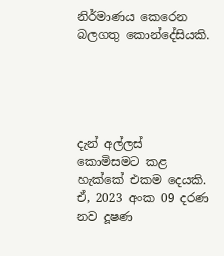නිර්මාණය කෙරෙන බලගතු කොන්දේසියකි.





දැන් අල්ලස් කොමිසමට කළ හැක්කේ එකම දෙයකි. ඒ, 2023 අංක 09 දරණ නව දූෂණ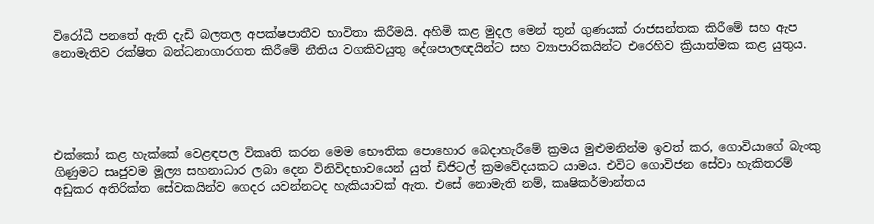විරෝධී පනතේ ඇති දැඩි බලතල අපක්ෂපාතීව භාවිතා කිරීමයි. අහිමි කළ මුදල මෙන් තුන් ගුණයක් රාජසන්තක කිරීමේ සහ ඇප නොමැතිව රක්ෂිත බන්ධනාගාරගත කිරීමේ නීතිය වගකිවයුතු දේශපාලඥයින්ට සහ ව්‍යාපාරිකයින්ට එරෙහිව ක්‍රියාත්මක කළ යුතුය.





එක්කෝ කළ හැක්කේ වෙළඳපල විකෘති කරන මෙම භෞතික පොහොර බෙදාහැරීමේ ක්‍රමය මුළුමනින්ම ඉවත් කර, ගොවියාගේ බැංකු ගිණුමට සෘජුවම මූල්‍ය සහනාධාර ලබා දෙන විනිවිදභාවයෙන් යුත් ඩිජිටල් ක්‍රමවේදයකට යාමය. එවිට ගොවිජන සේවා හැකිතරම් අඩුකර අතිරික්ත සේවකයින්ව ගෙදර යවන්නටද හැකියාවක් ඇත. එසේ නොමැති නම්, කෘෂිකර්මාන්තය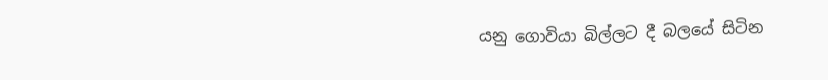යනු ගොවියා බිල්ලට දී බලයේ සිටින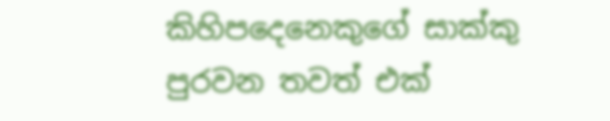කිහිපදෙනෙකුගේ සාක්කු පුරවන තවත් එක්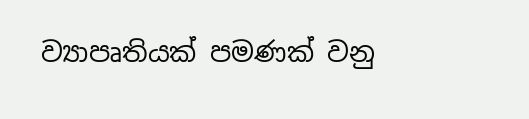ව්‍යාපෘතියක් පමණක් වනු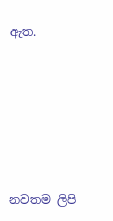ඇත.







නවතම ලිපි